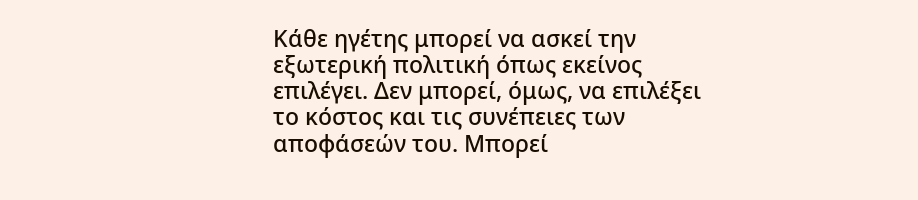Κάθε ηγέτης μπορεί να ασκεί την εξωτερική πολιτική όπως εκείνος επιλέγει. Δεν μπορεί, όμως, να επιλέξει το κόστος και τις συνέπειες των αποφάσεών του. Μπορεί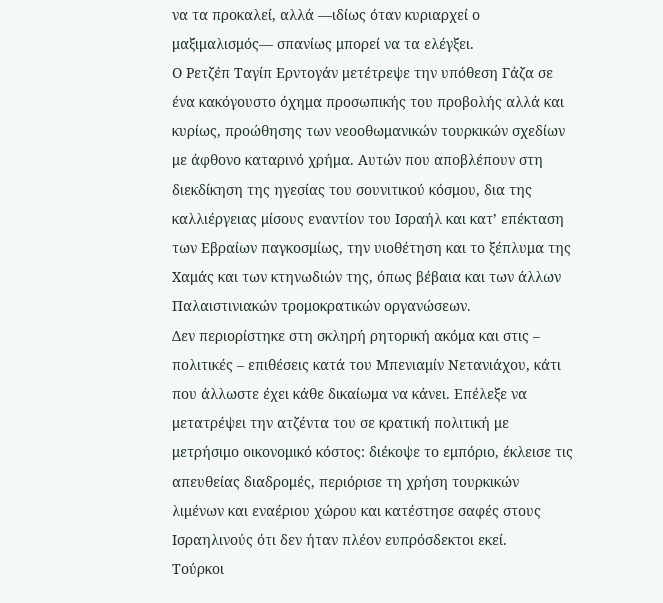να τα προκαλεί, αλλά —ιδίως όταν κυριαρχεί ο μαξιμαλισμός— σπανίως μπορεί να τα ελέγξει.
Ο Ρετζέπ Ταγίπ Ερντογάν μετέτρεψε την υπόθεση Γάζα σε ένα κακόγουστο όχημα προσωπικής του προβολής αλλά και κυρίως, προώθησης των νεοοθωμανικών τουρκικών σχεδίων με άφθονο καταρινό χρήμα. Αυτών που αποβλέπουν στη διεκδίκηση της ηγεσίας του σουνιτικού κόσμου, δια της καλλιέργειας μίσους εναντίον του Ισραήλ και κατ’ επέκταση των Εβραίων παγκοσμίως, την υιοθέτηση και το ξέπλυμα της Χαμάς και των κτηνωδιών της, όπως βέβαια και των άλλων Παλαιστινιακών τρομοκρατικών οργανώσεων.
Δεν περιορίστηκε στη σκληρή ρητορική ακόμα και στις – πολιτικές – επιθέσεις κατά του Μπενιαμίν Νετανιάχου, κάτι που άλλωστε έχει κάθε δικαίωμα να κάνει. Επέλεξε να μετατρέψει την ατζέντα του σε κρατική πολιτική με μετρήσιμο οικονομικό κόστος: διέκοψε το εμπόριο, έκλεισε τις απευθείας διαδρομές, περιόρισε τη χρήση τουρκικών λιμένων και εναέριου χώρου και κατέστησε σαφές στους Ισραηλινούς ότι δεν ήταν πλέον ευπρόσδεκτοι εκεί.
Τούρκοι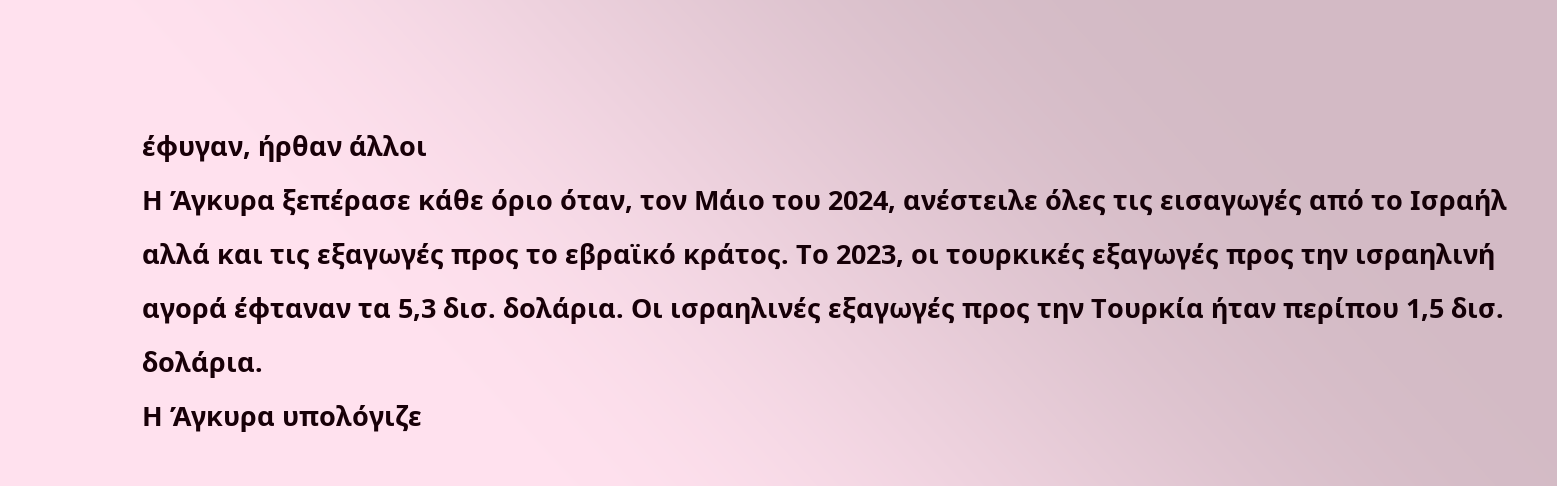έφυγαν, ήρθαν άλλοι
Η Άγκυρα ξεπέρασε κάθε όριο όταν, τον Μάιο του 2024, ανέστειλε όλες τις εισαγωγές από το Ισραήλ αλλά και τις εξαγωγές προς το εβραϊκό κράτος. Το 2023, οι τουρκικές εξαγωγές προς την ισραηλινή αγορά έφταναν τα 5,3 δισ. δολάρια. Οι ισραηλινές εξαγωγές προς την Τουρκία ήταν περίπου 1,5 δισ. δολάρια.
Η Άγκυρα υπολόγιζε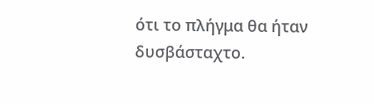ότι το πλήγμα θα ήταν δυσβάσταχτο.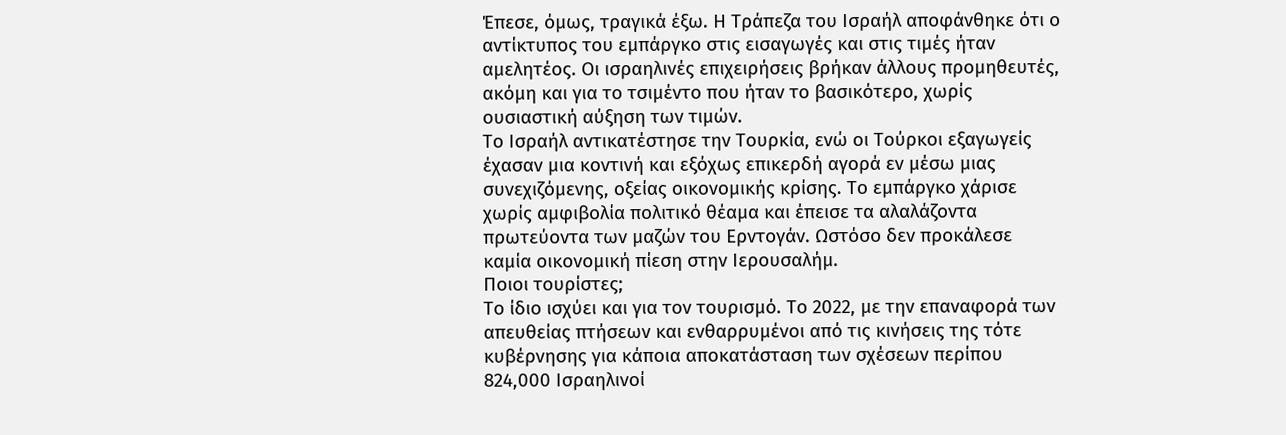Έπεσε, όμως, τραγικά έξω. Η Τράπεζα του Ισραήλ αποφάνθηκε ότι ο αντίκτυπος του εμπάργκο στις εισαγωγές και στις τιμές ήταν αμελητέος. Οι ισραηλινές επιχειρήσεις βρήκαν άλλους προμηθευτές, ακόμη και για το τσιμέντο που ήταν το βασικότερο, χωρίς ουσιαστική αύξηση των τιμών.
Το Ισραήλ αντικατέστησε την Τουρκία, ενώ οι Τούρκοι εξαγωγείς έχασαν μια κοντινή και εξόχως επικερδή αγορά εν μέσω μιας συνεχιζόμενης, οξείας οικονομικής κρίσης. Το εμπάργκο χάρισε χωρίς αμφιβολία πολιτικό θέαμα και έπεισε τα αλαλάζοντα πρωτεύοντα των μαζών του Ερντογάν. Ωστόσο δεν προκάλεσε καμία οικονομική πίεση στην Ιερουσαλήμ.
Ποιοι τουρίστες;
Το ίδιο ισχύει και για τον τουρισμό. Το 2022, με την επαναφορά των απευθείας πτήσεων και ενθαρρυμένοι από τις κινήσεις της τότε κυβέρνησης για κάποια αποκατάσταση των σχέσεων περίπου 824,000 Ισραηλινοί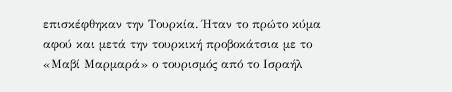επισκέφθηκαν την Τουρκία. Ήταν το πρώτο κύμα αφού και μετά την τουρκική προβοκάτσια με το «Μαβί Μαρμαρά» ο τουρισμός από το Ισραήλ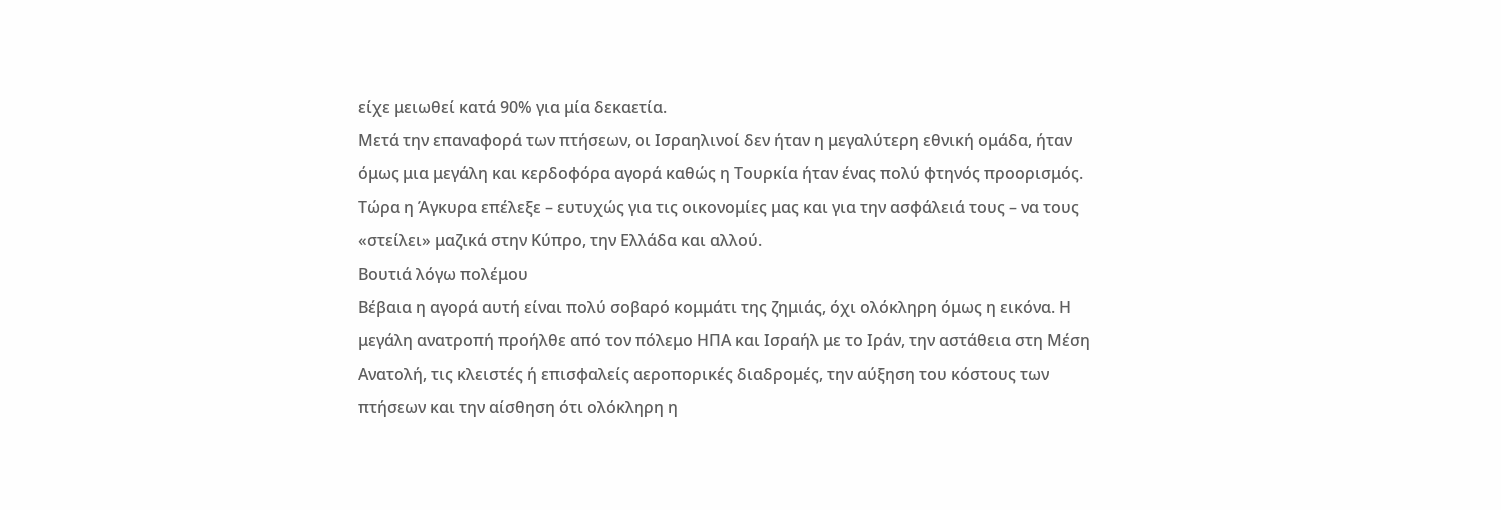είχε μειωθεί κατά 90% για μία δεκαετία.
Μετά την επαναφορά των πτήσεων, οι Ισραηλινοί δεν ήταν η μεγαλύτερη εθνική ομάδα, ήταν όμως μια μεγάλη και κερδοφόρα αγορά καθώς η Τουρκία ήταν ένας πολύ φτηνός προορισμός. Τώρα η Άγκυρα επέλεξε – ευτυχώς για τις οικονομίες μας και για την ασφάλειά τους – να τους «στείλει» μαζικά στην Κύπρο, την Ελλάδα και αλλού.
Βουτιά λόγω πολέμου
Βέβαια η αγορά αυτή είναι πολύ σοβαρό κομμάτι της ζημιάς, όχι ολόκληρη όμως η εικόνα. Η μεγάλη ανατροπή προήλθε από τον πόλεμο ΗΠΑ και Ισραήλ με το Ιράν, την αστάθεια στη Μέση Ανατολή, τις κλειστές ή επισφαλείς αεροπορικές διαδρομές, την αύξηση του κόστους των πτήσεων και την αίσθηση ότι ολόκληρη η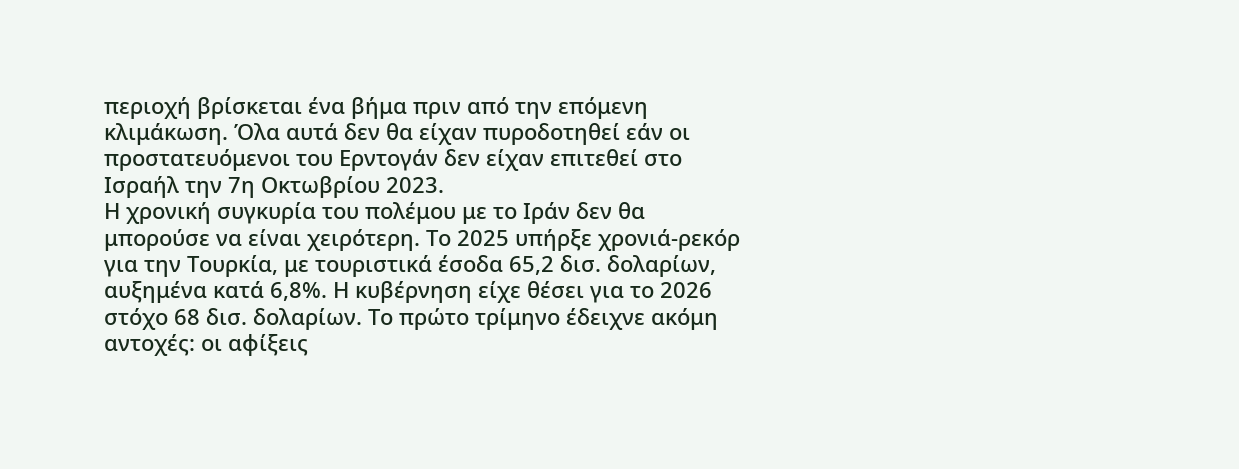περιοχή βρίσκεται ένα βήμα πριν από την επόμενη κλιμάκωση. Όλα αυτά δεν θα είχαν πυροδοτηθεί εάν οι προστατευόμενοι του Ερντογάν δεν είχαν επιτεθεί στο Ισραήλ την 7η Οκτωβρίου 2023.
Η χρονική συγκυρία του πολέμου με το Ιράν δεν θα μπορούσε να είναι χειρότερη. Το 2025 υπήρξε χρονιά-ρεκόρ για την Τουρκία, με τουριστικά έσοδα 65,2 δισ. δολαρίων, αυξημένα κατά 6,8%. Η κυβέρνηση είχε θέσει για το 2026 στόχο 68 δισ. δολαρίων. Το πρώτο τρίμηνο έδειχνε ακόμη αντοχές: οι αφίξεις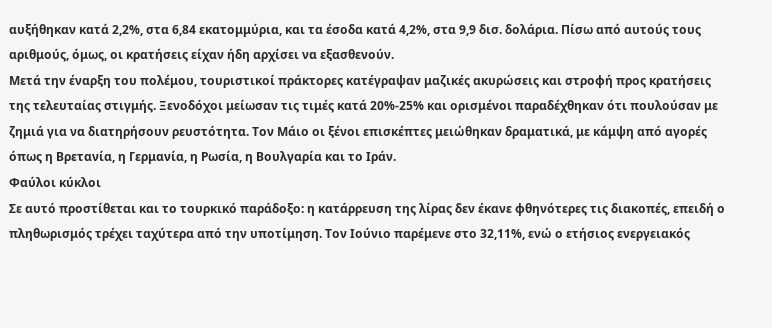αυξήθηκαν κατά 2,2%, στα 6,84 εκατομμύρια, και τα έσοδα κατά 4,2%, στα 9,9 δισ. δολάρια. Πίσω από αυτούς τους αριθμούς, όμως, οι κρατήσεις είχαν ήδη αρχίσει να εξασθενούν.
Μετά την έναρξη του πολέμου, τουριστικοί πράκτορες κατέγραψαν μαζικές ακυρώσεις και στροφή προς κρατήσεις της τελευταίας στιγμής. Ξενοδόχοι μείωσαν τις τιμές κατά 20%-25% και ορισμένοι παραδέχθηκαν ότι πουλούσαν με ζημιά για να διατηρήσουν ρευστότητα. Τον Μάιο οι ξένοι επισκέπτες μειώθηκαν δραματικά, με κάμψη από αγορές όπως η Βρετανία, η Γερμανία, η Ρωσία, η Βουλγαρία και το Ιράν.
Φαύλοι κύκλοι
Σε αυτό προστίθεται και το τουρκικό παράδοξο: η κατάρρευση της λίρας δεν έκανε φθηνότερες τις διακοπές, επειδή ο πληθωρισμός τρέχει ταχύτερα από την υποτίμηση. Τον Ιούνιο παρέμενε στο 32,11%, ενώ ο ετήσιος ενεργειακός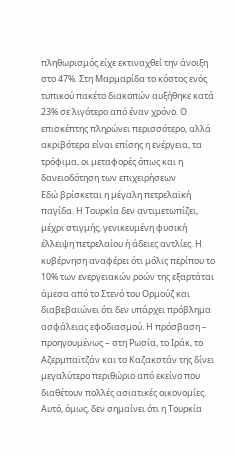πληθωρισμός είχε εκτιναχθεί την άνοιξη στο 47%. Στη Μαρμαρίδα το κόστος ενός τυπικού πακέτο διακοπών αυξήθηκε κατά 23% σε λιγότερο από έναν χρόνο. Ο επισκέπτης πληρώνει περισσότερο, αλλά ακριβότερα είναι επίσης η ενέργεια, τα τρόφιμα, οι μεταφορές όπως και η δανειοδότηση των επιχειρήσεων
Εδώ βρίσκεται η μέγαλη πετρελαϊκή παγίδα. Η Τουρκία δεν αντιμετωπίζει, μέχρι στιγμής, γενικευμένη φυσική έλλειψη πετρελαίου ή άδειες αντλίες. Η κυβέρνηση αναφέρει ότι μόλις περίπου το 10% των ενεργειακών ροών της εξαρτάται άμεσα από το Στενό του Ορμούζ και διαβεβαιώνει ότι δεν υπάρχει πρόβλημα ασφάλειας εφοδιασμού. Η πρόσβαση – προηγουμένως – στη Ρωσία, το Ιράκ, το Αζερμπαϊτζάν και το Καζακστάν της δίνει μεγαλύτερο περιθώριο από εκείνο που διαθέτουν πολλές ασιατικές οικονομίες.
Αυτό, όμως, δεν σημαίνει ότι η Τουρκία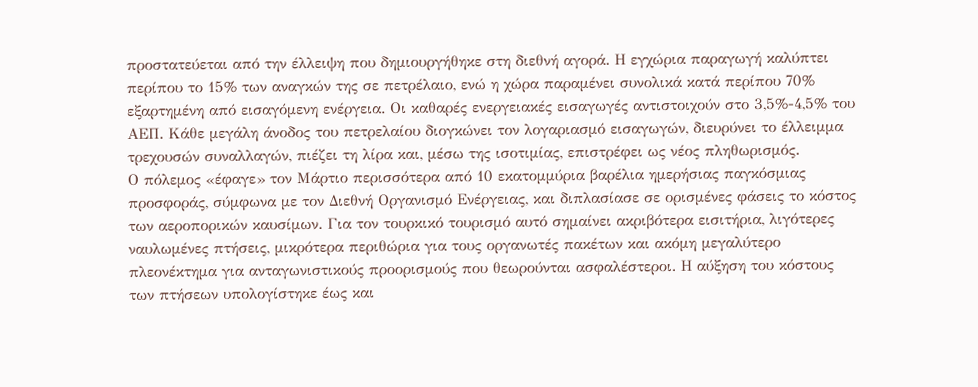προστατεύεται από την έλλειψη που δημιουργήθηκε στη διεθνή αγορά. Η εγχώρια παραγωγή καλύπτει περίπου το 15% των αναγκών της σε πετρέλαιο, ενώ η χώρα παραμένει συνολικά κατά περίπου 70% εξαρτημένη από εισαγόμενη ενέργεια. Οι καθαρές ενεργειακές εισαγωγές αντιστοιχούν στο 3,5%-4,5% του ΑΕΠ. Κάθε μεγάλη άνοδος του πετρελαίου διογκώνει τον λογαριασμό εισαγωγών, διευρύνει το έλλειμμα τρεχουσών συναλλαγών, πιέζει τη λίρα και, μέσω της ισοτιμίας, επιστρέφει ως νέος πληθωρισμός.
Ο πόλεμος «έφαγε» τον Μάρτιο περισσότερα από 10 εκατομμύρια βαρέλια ημερήσιας παγκόσμιας προσφοράς, σύμφωνα με τον Διεθνή Οργανισμό Ενέργειας, και διπλασίασε σε ορισμένες φάσεις το κόστος των αεροπορικών καυσίμων. Για τον τουρκικό τουρισμό αυτό σημαίνει ακριβότερα εισιτήρια, λιγότερες ναυλωμένες πτήσεις, μικρότερα περιθώρια για τους οργανωτές πακέτων και ακόμη μεγαλύτερο πλεονέκτημα για ανταγωνιστικούς προορισμούς που θεωρούνται ασφαλέστεροι. Η αύξηση του κόστους των πτήσεων υπολογίστηκε έως και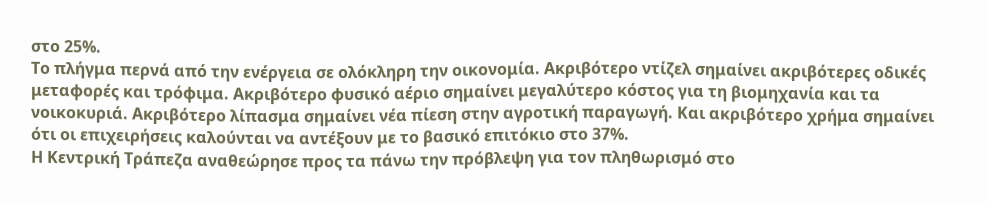στο 25%.
Το πλήγμα περνά από την ενέργεια σε ολόκληρη την οικονομία. Ακριβότερο ντίζελ σημαίνει ακριβότερες οδικές μεταφορές και τρόφιμα. Ακριβότερο φυσικό αέριο σημαίνει μεγαλύτερο κόστος για τη βιομηχανία και τα νοικοκυριά. Ακριβότερο λίπασμα σημαίνει νέα πίεση στην αγροτική παραγωγή. Και ακριβότερο χρήμα σημαίνει ότι οι επιχειρήσεις καλούνται να αντέξουν με το βασικό επιτόκιο στο 37%.
Η Κεντρική Τράπεζα αναθεώρησε προς τα πάνω την πρόβλεψη για τον πληθωρισμό στο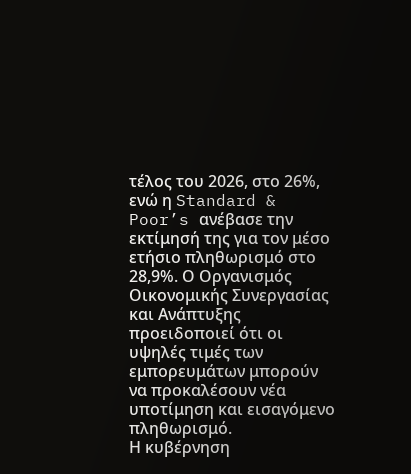τέλος του 2026, στο 26%, ενώ η Standard & Poor’s ανέβασε την εκτίμησή της για τον μέσο ετήσιο πληθωρισμό στο 28,9%. Ο Οργανισμός Οικονομικής Συνεργασίας και Ανάπτυξης προειδοποιεί ότι οι υψηλές τιμές των εμπορευμάτων μπορούν να προκαλέσουν νέα υποτίμηση και εισαγόμενο πληθωρισμό.
Η κυβέρνηση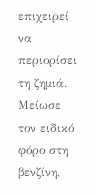επιχειρεί να περιορίσει τη ζημιά. Μείωσε τον ειδικό φόρο στη βενζίνη,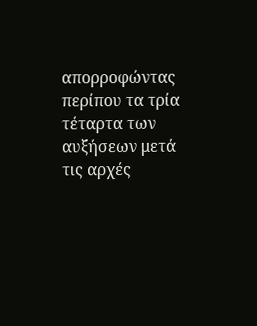απορροφώντας περίπου τα τρία τέταρτα των αυξήσεων μετά τις αρχές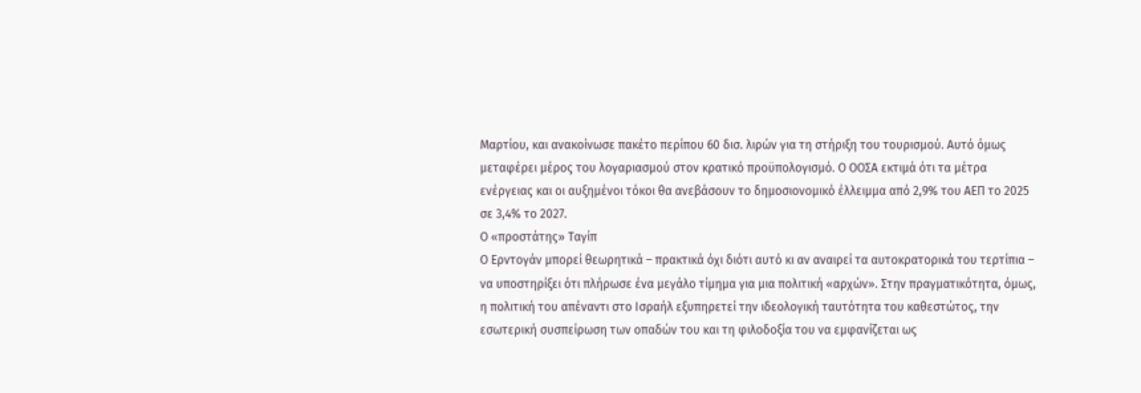Μαρτίου, και ανακοίνωσε πακέτο περίπου 60 δισ. λιρών για τη στήριξη του τουρισμού. Αυτό όμως μεταφέρει μέρος του λογαριασμού στον κρατικό προϋπολογισμό. Ο ΟΟΣΑ εκτιμά ότι τα μέτρα ενέργειας και οι αυξημένοι τόκοι θα ανεβάσουν το δημοσιονομικό έλλειμμα από 2,9% του ΑΕΠ το 2025 σε 3,4% το 2027.
Ο «προστάτης» Ταγίπ
Ο Ερντογάν μπορεί θεωρητικά – πρακτικά όχι διότι αυτό κι αν αναιρεί τα αυτοκρατορικά του τερτίπια – να υποστηρίξει ότι πλήρωσε ένα μεγάλο τίμημα για μια πολιτική «αρχών». Στην πραγματικότητα, όμως, η πολιτική του απέναντι στο Ισραήλ εξυπηρετεί την ιδεολογική ταυτότητα του καθεστώτος, την εσωτερική συσπείρωση των οπαδών του και τη φιλοδοξία του να εμφανίζεται ως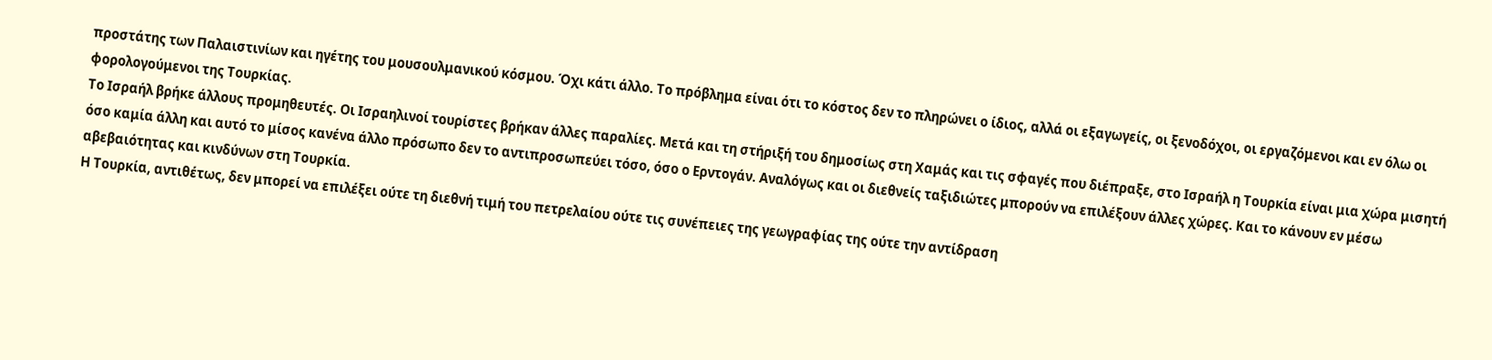προστάτης των Παλαιστινίων και ηγέτης του μουσουλμανικού κόσμου. Όχι κάτι άλλο. Το πρόβλημα είναι ότι το κόστος δεν το πληρώνει ο ίδιος, αλλά οι εξαγωγείς, οι ξενοδόχοι, οι εργαζόμενοι και εν όλω οι φορολογούμενοι της Τουρκίας.
Το Ισραήλ βρήκε άλλους προμηθευτές. Οι Ισραηλινοί τουρίστες βρήκαν άλλες παραλίες. Μετά και τη στήριξή του δημοσίως στη Χαμάς και τις σφαγές που διέπραξε, στο Ισραήλ η Τουρκία είναι μια χώρα μισητή όσο καμία άλλη και αυτό το μίσος κανένα άλλο πρόσωπο δεν το αντιπροσωπεύει τόσο, όσο ο Ερντογάν. Αναλόγως και οι διεθνείς ταξιδιώτες μπορούν να επιλέξουν άλλες χώρες. Και το κάνουν εν μέσω αβεβαιότητας και κινδύνων στη Τουρκία.
Η Τουρκία, αντιθέτως, δεν μπορεί να επιλέξει ούτε τη διεθνή τιμή του πετρελαίου ούτε τις συνέπειες της γεωγραφίας της ούτε την αντίδραση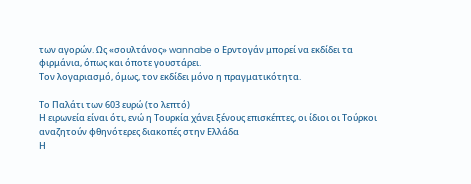των αγορών. Ως «σουλτάνος» wannabe ο Ερντογάν μπορεί να εκδίδει τα φιρμάνια, όπως και όποτε γουστάρει.
Τον λογαριασμό, όμως, τον εκδίδει μόνο η πραγματικότητα.

Το Παλάτι των 603 ευρώ (το λεπτό)
Η ειρωνεία είναι ότι, ενώ η Τουρκία χάνει ξένους επισκέπτες, οι ίδιοι οι Τούρκοι αναζητούν φθηνότερες διακοπές στην Ελλάδα
Η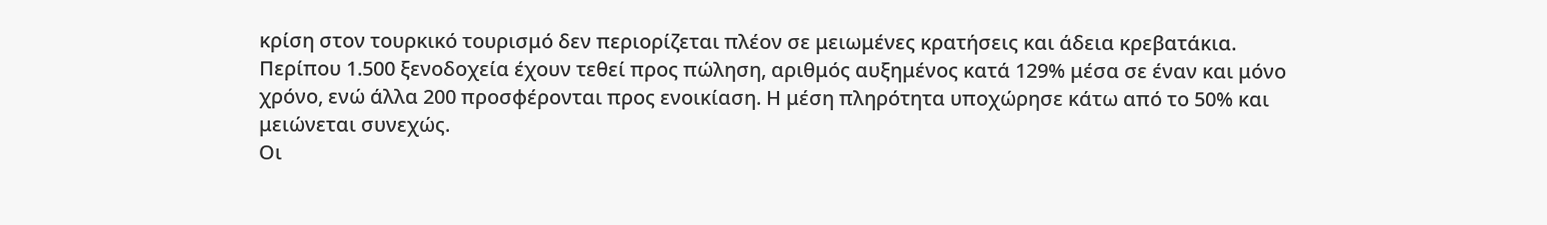κρίση στον τουρκικό τουρισμό δεν περιορίζεται πλέον σε μειωμένες κρατήσεις και άδεια κρεβατάκια. Περίπου 1.500 ξενοδοχεία έχουν τεθεί προς πώληση, αριθμός αυξημένος κατά 129% μέσα σε έναν και μόνο χρόνο, ενώ άλλα 200 προσφέρονται προς ενοικίαση. Η μέση πληρότητα υποχώρησε κάτω από το 50% και μειώνεται συνεχώς.
Οι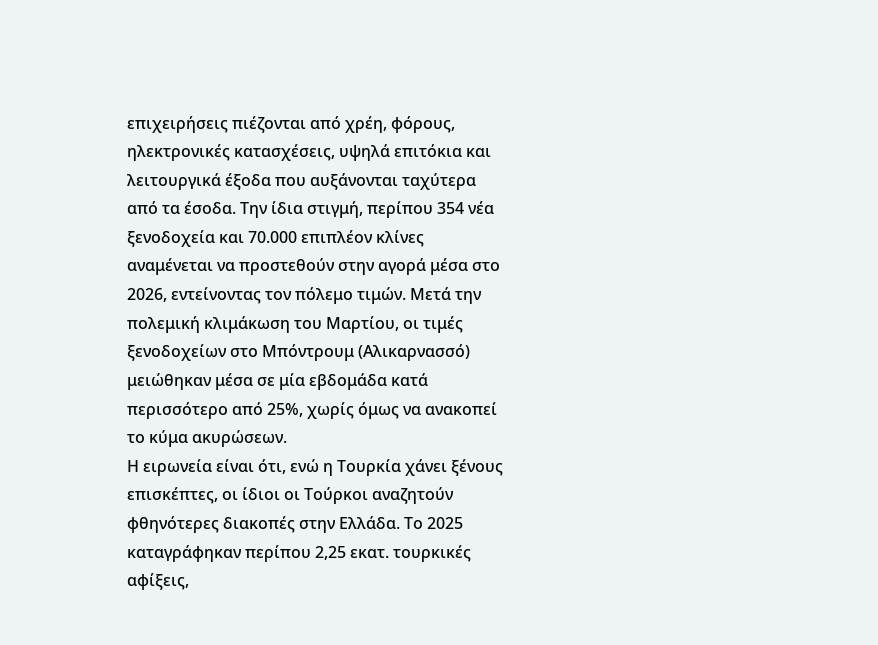επιχειρήσεις πιέζονται από χρέη, φόρους, ηλεκτρονικές κατασχέσεις, υψηλά επιτόκια και λειτουργικά έξοδα που αυξάνονται ταχύτερα από τα έσοδα. Την ίδια στιγμή, περίπου 354 νέα ξενοδοχεία και 70.000 επιπλέον κλίνες αναμένεται να προστεθούν στην αγορά μέσα στο 2026, εντείνοντας τον πόλεμο τιμών. Μετά την πολεμική κλιμάκωση του Μαρτίου, οι τιμές ξενοδοχείων στο Μπόντρουμ (Αλικαρνασσό) μειώθηκαν μέσα σε μία εβδομάδα κατά περισσότερο από 25%, χωρίς όμως να ανακοπεί το κύμα ακυρώσεων.
Η ειρωνεία είναι ότι, ενώ η Τουρκία χάνει ξένους επισκέπτες, οι ίδιοι οι Τούρκοι αναζητούν φθηνότερες διακοπές στην Ελλάδα. Το 2025 καταγράφηκαν περίπου 2,25 εκατ. τουρκικές αφίξεις,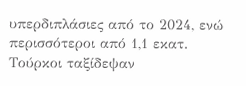υπερδιπλάσιες από το 2024, ενώ περισσότεροι από 1,1 εκατ. Τούρκοι ταξίδεψαν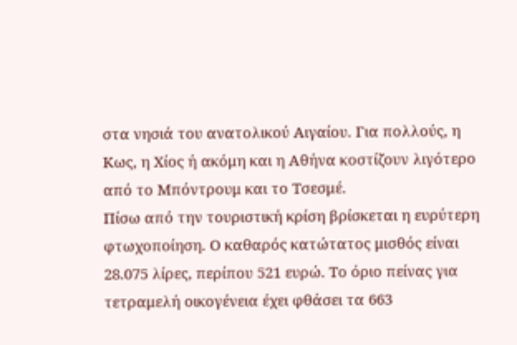στα νησιά του ανατολικού Αιγαίου. Για πολλούς, η Κως, η Χίος ή ακόμη και η Αθήνα κοστίζουν λιγότερο από το Μπόντρουμ και το Τσεσμέ.
Πίσω από την τουριστική κρίση βρίσκεται η ευρύτερη φτωχοποίηση. Ο καθαρός κατώτατος μισθός είναι 28.075 λίρες, περίπου 521 ευρώ. Το όριο πείνας για τετραμελή οικογένεια έχει φθάσει τα 663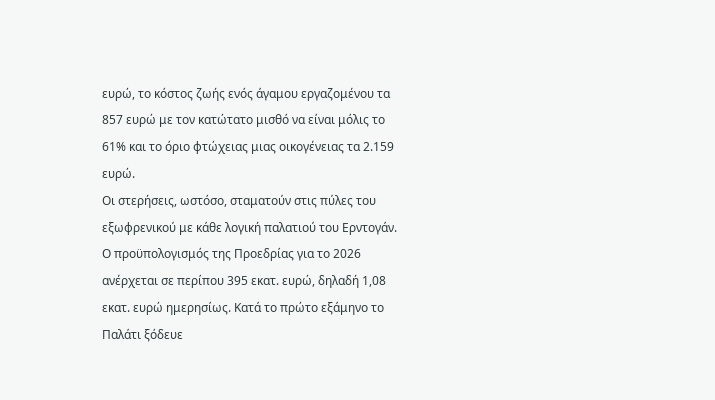ευρώ, το κόστος ζωής ενός άγαμου εργαζομένου τα 857 ευρώ με τον κατώτατο μισθό να είναι μόλις το 61% και το όριο φτώχειας μιας οικογένειας τα 2.159 ευρώ.
Οι στερήσεις, ωστόσο, σταματούν στις πύλες του εξωφρενικού με κάθε λογική παλατιού του Ερντογάν. Ο προϋπολογισμός της Προεδρίας για το 2026 ανέρχεται σε περίπου 395 εκατ. ευρώ, δηλαδή 1,08 εκατ. ευρώ ημερησίως. Κατά το πρώτο εξάμηνο το Παλάτι ξόδευε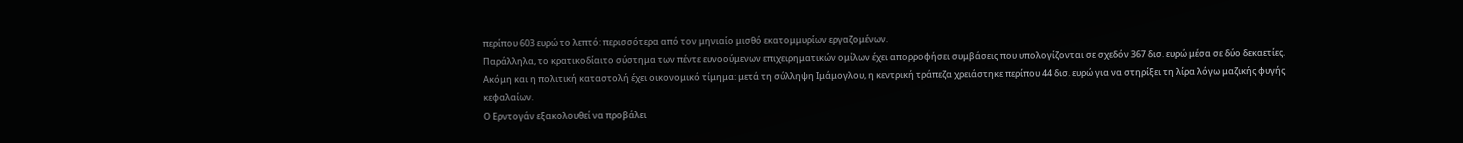περίπου 603 ευρώ το λεπτό: περισσότερα από τον μηνιαίο μισθό εκατομμυρίων εργαζομένων.
Παράλληλα, το κρατικοδίαιτο σύστημα των πέντε ευνοούμενων επιχειρηματικών ομίλων έχει απορροφήσει συμβάσεις που υπολογίζονται σε σχεδόν 367 δισ. ευρώ μέσα σε δύο δεκαετίες.
Ακόμη και η πολιτική καταστολή έχει οικονομικό τίμημα: μετά τη σύλληψη Ιμάμογλου, η κεντρική τράπεζα χρειάστηκε περίπου 44 δισ. ευρώ για να στηρίξει τη λίρα λόγω μαζικής φυγής κεφαλαίων.
Ο Ερντογάν εξακολουθεί να προβάλει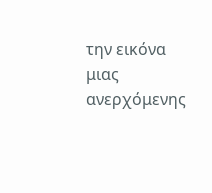την εικόνα μιας ανερχόμενης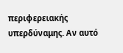περιφερειακής υπερδύναμης. Αν αυτό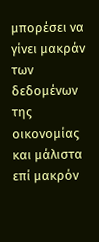μπορέσει να γίνει μακράν των δεδομένων της οικονομίας και μάλιστα επί μακρόν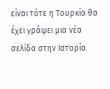είναι τότε η Τουρκία θα έχει γράψει μια νέα σελίδα στην Ιστορία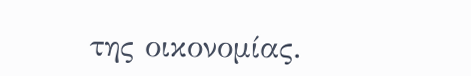της οικονομίας.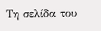Τη σελίδα του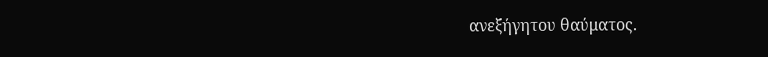ανεξήγητου θαύματος.